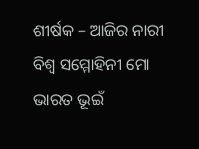ଶୀର୍ଷକ – ଆଜିର ନାରୀ
ବିଶ୍ଵ ସମ୍ମୋହିନୀ ମୋ ଭାରତ ଭୂଇଁ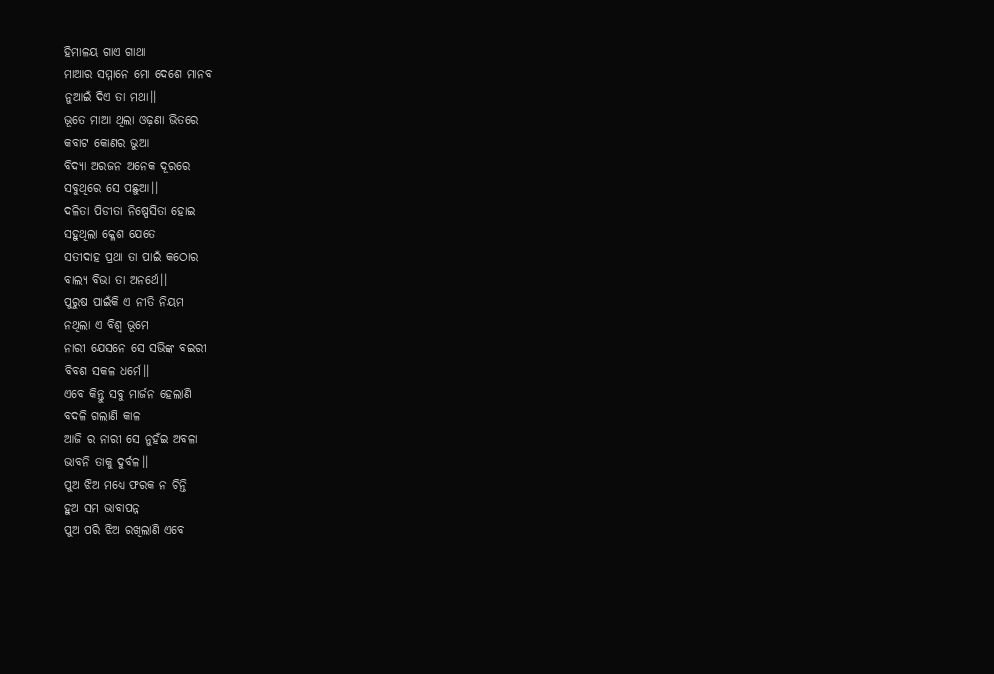ହିମାଳୟ ଗାଏ ଗାଥା
ମାଆର ସମ୍ମାନେ ମୋ ଦେଶେ ମାନବ
ନୁଆଇଁ ଦିଏ ତା ମଥା।।
ଭୂତେ ମାଆ ଥିଲା ଓଢ଼ଣା ଭିତରେ
କବାଟ କୋଣର ଭୁଆ
ବିଦ୍ୟା ଅରଜନ ଅନେକ ଦୂରରେ
ସବୁଥିରେ ସେ ପଛୁଆ।।
ଦଳିତା ପିଡୀତା ନିଷ୍ପେସିତା ହୋଇ
ସହୁଥିଲା କ୍ଳେଶ ଯେତେ
ସତୀଦାହ ପ୍ରଥା ତା ପାଇଁ କଠୋର
ବାଲ୍ୟ ବିଭା ତା ଅନର୍ଥେ।।
ପୁରୁଷ ପାଇଁକି ଏ ନୀତି ନିୟମ
ନଥିଲା ଏ ବିଶ୍ବ ଭୂମେ
ନାରୀ ଯେସନେ ସେ ସଭିଙ୍କ ବଇରୀ
ବିବଶ ସକଳ ଧର୍ମେ।।
ଏବେ କିନ୍ତୁ ସବୁ ମାର୍ଜନ ହେଲାଣି
ବଦଳି ଗଲାଣି କାଳ
ଆଜି ର ନାରୀ ସେ ନୁହଁଇ ଅବଳା
ଭାବନି ତାକୁ ଦୁର୍ବଳ।।
ପୁଅ ଝିଅ ମଧ୍ୟେ ଫରକ ନ ଚିନ୍ତି
ହୁଅ ସମ ଭାବାପନ୍ନ
ପୁଅ ପରି ଝିଅ ରଖିଲାଣି ଏବେ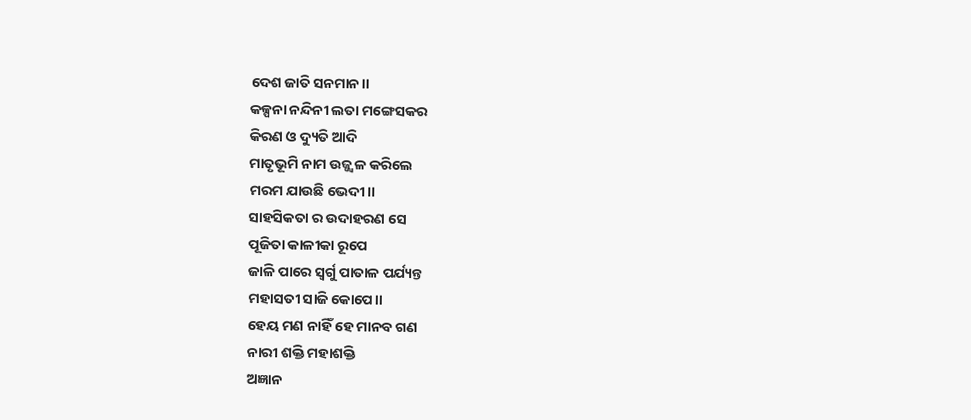ଦେଶ ଜାତି ସନମାନ।।
କଳ୍ପନା ନନ୍ଦିନୀ ଲତା ମଙ୍ଗେସକର
କିରଣ ଓ ଦ୍ୟୁତି ଆଦି
ମାତୃଭୂମି ନାମ ଉଜ୍ଜ୍ୱଳ କରିଲେ
ମରମ ଯାଉଛି ଭେଦୀ।।
ସାହସିକତା ର ଉଦାହରଣ ସେ
ପୂଜିତା କାଳୀକା ରୂପେ
ଜାଳି ପାରେ ସ୍ବର୍ଗୁ ପାତାଳ ପର୍ଯ୍ୟନ୍ତ
ମହାସତୀ ସାଜି କୋପେ।।
ହେୟ ମଣ ନାହିଁ ହେ ମାନବ ଗଣ
ନାରୀ ଶକ୍ତି ମହାଶକ୍ତି
ଅଜ୍ଞାନ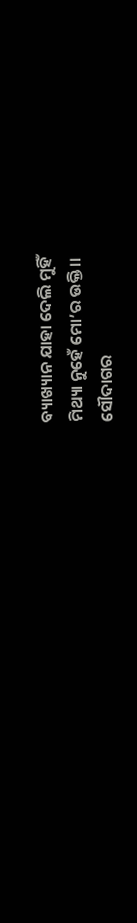ବ୍ୟାଖ୍ୟାନ ଯାହା ଦେଲି ମୁହିଁ
ମିଥ୍ୟା ନୁହେଁ ମୋ’ର ଉକ୍ତି।।
ସୌଦାଗର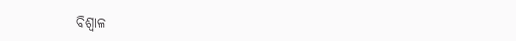ବିଶ୍ବାଳ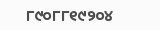୮୯୦୮୮୧୯୨୦୪